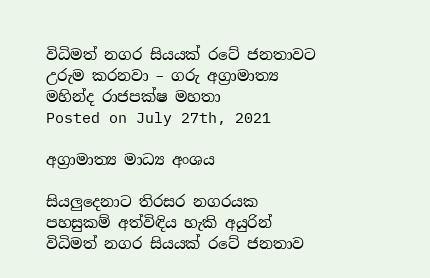විධිමත් නගර සියයක් රටේ ජනතාවට උරුම කරනවා – ගරු අග්‍රාමාත්‍ය මහින්ද රාජපක්ෂ මහතා
Posted on July 27th, 2021

අග්‍රාමාත්‍ය මාධ්‍ය අංශය

සියලුදෙනාට තිරසර නගරයක පහසුකම් අත්විඳිය හැකි අයුරින් විධිමත් නගර සියයක් රටේ ජනතාව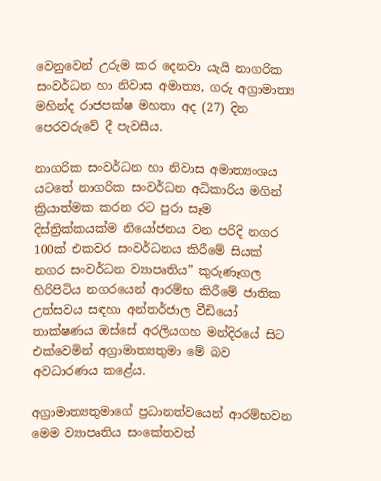වෙනුවෙන් උරුම කර දෙනවා යැයි නාගරික සංවර්ධන හා නිවාස අමාත්‍ය, ගරු අග්‍රාමාත්‍ය මහින්ද රාජපක්ෂ මහතා අද (27) දින පෙරවරුවේ දී පැවසීය.

නාගරික සංවර්ධන හා නිවාස අමාත්‍යංශය යටතේ නාගරික සංවර්ධන අධිකාරිය මගින් ක්‍රියාත්මක කරන රට පුරා සෑම දිස්ත්‍රික්කයක්ම නියෝජනය වන පරිදි නගර 100ක් එකවර සංවර්ධනය කිරීමේ සියක් නගර සංවර්ධන ව්‍යාපෘතිය” කුරුණෑගල හිරිපිටිය නගරයෙන් ආරම්භ කිරීමේ ජාතික උත්සවය සඳහා අන්තර්ජාල වීඩියෝ තාක්ෂණය ඔස්සේ අරලියගහ මන්දිරයේ සිට එක්වෙමින් අග්‍රාමාත්‍යතුමා මේ බව අවධාරණය කළේය.

අග්‍රාමාත්‍යතුමාගේ ප්‍රධානත්වයෙන් ආරම්භවන මෙම ව්‍යාපෘතිය සංකේතවත්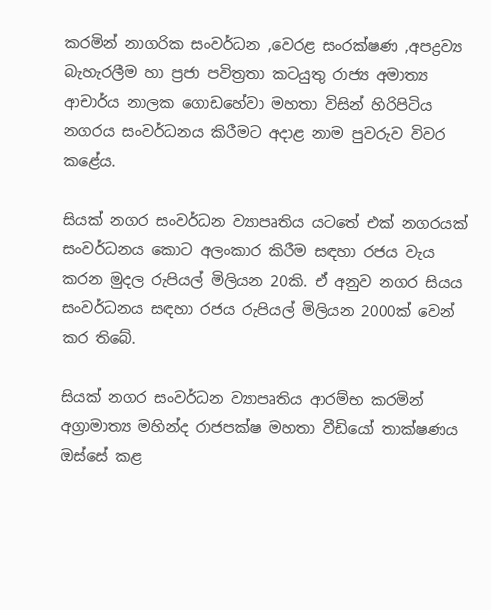කරමින් නාගරික සංවර්ධන ,වෙරළ සංරක්ෂණ ,අපද්‍රව්‍ය බැහැරලීම හා ප්‍රජා පවිත්‍රතා කටයුතු රාජ්‍ය අමාත්‍ය ආචාර්ය නාලක ගොඩහේවා මහතා විසින් හිරිපිටිය නගරය සංවර්ධනය කිරීමට අදාළ නාම පුවරුව විවර කළේය.

සියක් නගර සංවර්ධන ව්‍යාපෘතිය යටතේ එක් නගරයක් සංවර්ධනය කොට අලංකාර කිරීම සඳහා රජය වැය කරන මුදල රුපියල් මිලියන 20කි. ඒ අනුව නගර සියය සංවර්ධනය සඳහා රජය රුපියල් මිලියන 2000ක් වෙන් කර තිබේ.

සියක් නගර‍‍ සංවර්ධන ව්‍යාපෘතිය ආරම්භ කරමින්  අග්‍රාමාත්‍ය මහින්ද රාජපක්ෂ මහතා වීඩියෝ තාක්ෂණය ඔස්සේ කළ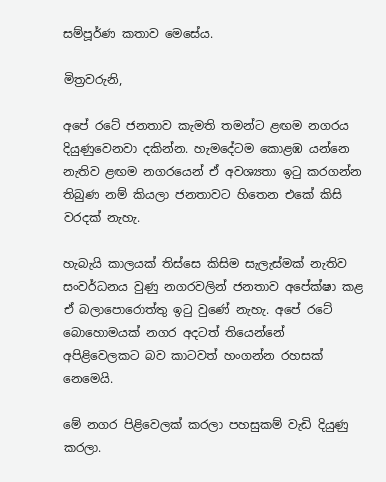සම්පූර්ණ කතාව මෙසේය.

මිත්‍රවරුනි,

අපේ රටේ ජනතාව කැමති තමන්ට ළඟම නගරය දියුණුවෙනවා දකින්න. හැමදේටම කොළඹ යන්නෙ නැතිව ළඟම නගරයෙන් ඒ අවශ්‍යතා ඉටු කරගන්න තිබුණ නම් කියලා ජනතාවට හිතෙන එකේ කිසි වරදක් නැහැ.

හැබැයි කාලයක් තිස්සෙ කිසිම සැලැස්මක් නැතිව සංවර්ධනය වුණු නගරවලින් ජනතාව අපේක්ෂා කළ ඒ බලාපොරොත්තු ඉටු වුණේ නැහැ. අපේ රටේ බොහොමයක් නගර අදටත් තියෙන්නේ අපිළිවෙලකට බව කාටවත් හංගන්න රහසක් නෙමෙයි.

මේ නගර පිළිවෙලක් කරලා පහසුකම් වැඩි දියුණු කරලා.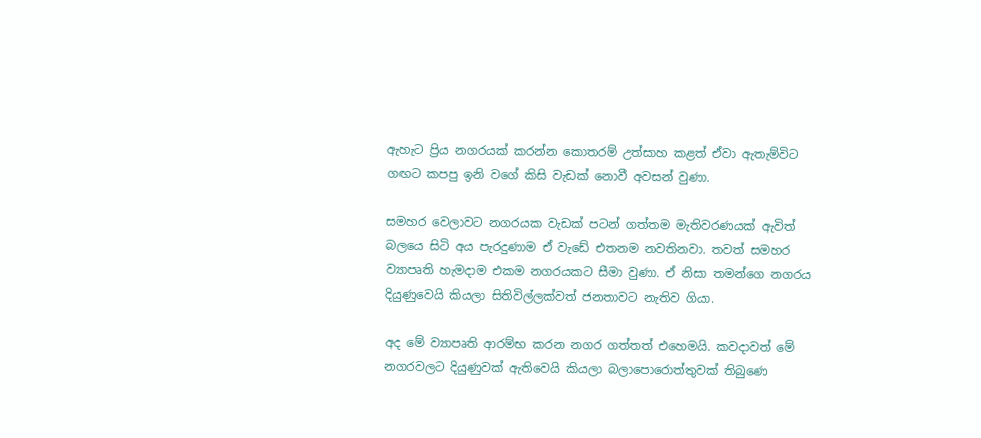ඇහැට ප්‍රිය නගරයක් කරන්න කොතරම් උත්සාහ කළත් ඒවා ඇතැම්විට ගඟට කපපු ඉනි වගේ කිසි වැඩක් නොවී අවසන් වුණා.

සමහර වෙලාවට නගරයක වැඩක් පටන් ගත්තම මැතිවරණයක් ඇවිත් බලයෙ සිටි අය පැරදුණාම ඒ වැඩේ එතනම නවතිනවා. තවත් සමහර ව්‍යාපෘති හැමදාම එකම නගරයකට සීමා වුණා. ඒ නිසා තමන්ගෙ නගරය දියුණුවෙයි කියලා සිතිවිල්ලක්වත් ජනතාවට නැතිව ගියා.

අද මේ ව්‍යාපෘති ආරම්භ කරන නගර ගත්තත් එහෙමයි. කවදාවත් මේ නගරවලට දියුණුවක් ඇතිවෙයි කියලා බලාපොරොත්තුවක් තිබුණෙ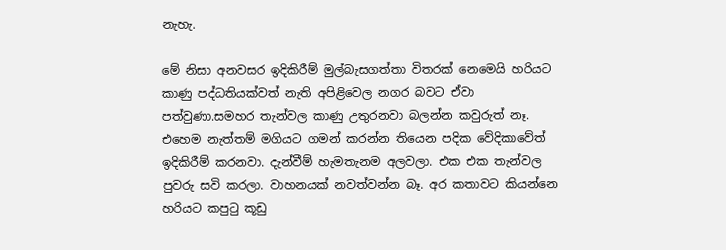නැහැ.

මේ නිසා අනවසර ඉදිකිරීම් මුල්බැසගත්තා විතරක් නෙමෙයි හරියට කාණු පද්ධතියක්වත් නැති අපිළිවෙල නගර බවට ඒවා පත්වුණා.සමහර තැන්වල කාණු උතුරනවා බලන්න කවුරුත් නෑ. එහෙම නැත්තම් මගියට ගමන් කරන්න තියෙන පදික වේදිකාවේත් ඉදිකිරීම් කරනවා. දැන්වීම් හැමතැනම අලවලා. එක එක තැන්වල පුවරු සවි කරලා. වාහනයක් නවත්වන්න බෑ. අර කතාවට කියන්නෙ හරියට කපුටු කූඩු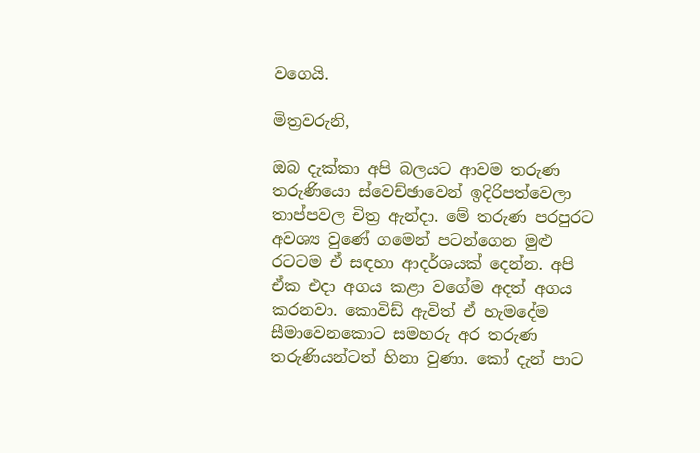වගෙයි.

මිත්‍රවරුනි,

ඔබ දැක්කා අපි බලයට ආවම තරුණ තරුණියො ස්වෙච්ඡාවෙන් ඉදිරිපත්වෙලා තාප්පවල චිත්‍ර ඇන්දා. මේ තරුණ පරපුරට අවශ්‍ය වුණේ ගමෙන් පටන්ගෙන මුළු රටටම ඒ සඳහා ආදර්ශයක් දෙන්න. අපි ඒක එදා අගය කළා වගේම අදත් අගය කරනවා. කොවිඩ් ඇවිත් ඒ හැමදේම සීමාවෙනකොට සමහරු අර තරුණ තරුණියන්ටත් හිනා වුණා. කෝ දැන් පාට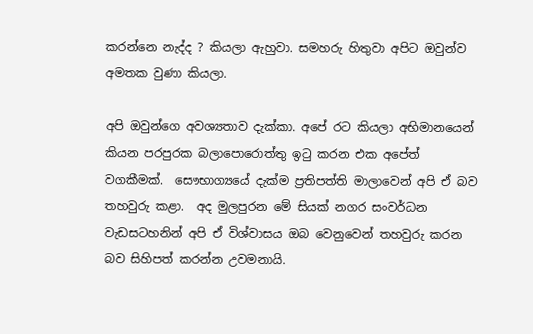කරන්නෙ නැද්ද ? කියලා ඇහුවා. සමහරු හිතුවා අපිට ඔවුන්ව අමතක වුණා කියලා.

අපි ඔවුන්ගෙ අවශ්‍යතාව දැක්කා. අපේ රට කියලා අභිමානයෙන් කියන පරපුරක බලාපොරොත්තු ඉටු කරන එක අපේත් වගකීමක්.  සෞභාග්‍යයේ දැක්ම ප්‍රතිපත්ති මාලාවෙන් අපි ඒ බව තහවුරු කළා.  අද මුලපුරන මේ සියක් නගර සංවර්ධන වැඩසටහනින් අපි ඒ විශ්වාසය ඔබ වෙනුවෙන් තහවුරු කරන බව සිහිපත් කරන්න උවමනායි.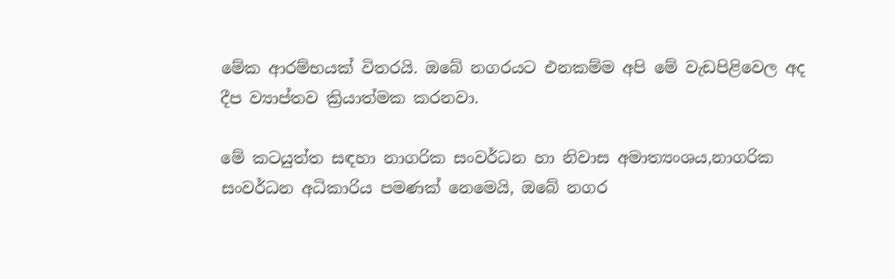මේක ආරම්භයක් විතරයි. ඔබේ නගරයට එනකම්ම අපි මේ වැඩපිළිවෙල අද දීප ව්‍යාප්තව ක්‍රියාත්මක කරනවා.

මේ කටයුත්ත සඳහා නාගරික සංවර්ධන හා නිවාස අමාත්‍යංශය,නාගරික සංවර්ධන අධිකාරිය පමණක් නෙමෙයි, ඔබේ නගර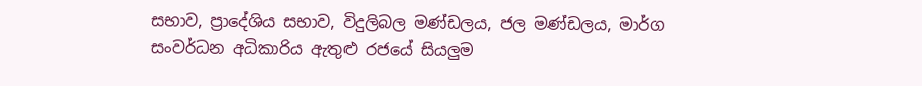සභාව, ප්‍රාදේශිය සභාව, විදුලිබල මණ්ඩලය, ජල මණ්ඩලය, මාර්ග සංවර්ධන අධිකාරිය ඇතුළු රජයේ සියලුම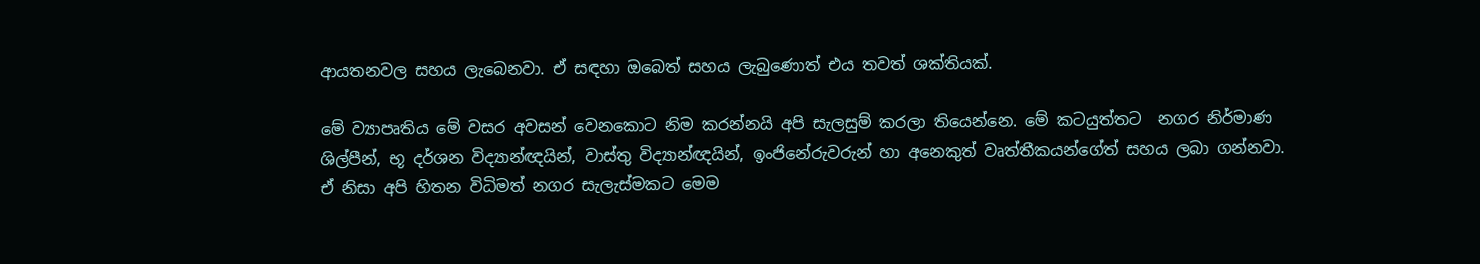ආයතනවල සහය ලැබෙනවා. ඒ සඳහා ඔබෙත් සහය ලැබුණොත් එය තවත් ශක්තියක්.

මේ ව්‍යාපෘතිය මේ වසර අවසන් වෙනකොට නිම කරන්නයි අපි සැලසුම් කරලා තියෙන්නෙ. මේ කටයුත්තට  නගර නිර්මාණ ශිල්පීන්, භූ දර්ශන විද්‍යාන්ඥයින්, වාස්තු විද්‍යාන්ඥයින්, ඉංජි‍නේරුවරුන් හා අනෙකුත් වෘත්තීකයන්ගේත් සහය ලබා ගන්නවා. ඒ නිසා අපි හිතන විධිමත් නගර සැලැස්මකට මෙම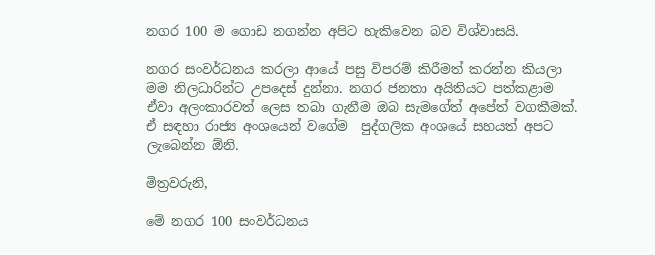නගර 100 ම ගොඩ නගන්න අපිට හැකිවෙන බව විශ්වාසයි.

නගර සංවර්ධනය කරලා ආයේ පසු විපරම් කිරීමත් කරන්න කියලා මම නිලධාරින්ට උපදෙස් දුන්නා. නගර ජනතා අයිතියට පත්කළාම ඒවා අලංකාරවත් ලෙස තබා ගැනීම ඔබ සැමගේත් අපේත් වගකීමක්. ඒ සඳහා රාජ්‍ය අංශයෙන් වගේම  පුද්ගලික අංශයේ සහයත් අපට ලැබෙන්න ඕනි.

මිත්‍රවරුනි,

මේ නගර 100 සංවර්ධනය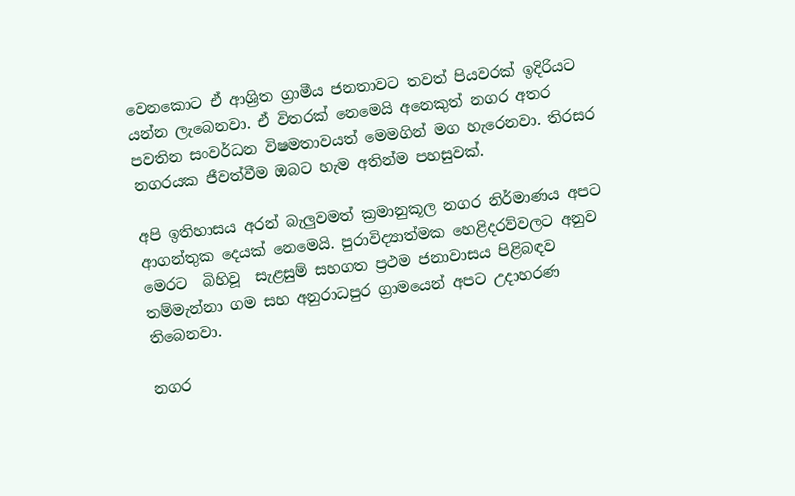වෙනකොට ඒ ආශ්‍රිත ග්‍රාමීය ජනතාවට තවත් පියවරක් ඉදිරියට යන්න ලැබෙනවා. ඒ විතරක් නෙමෙයි අනෙකුත් නගර අතර පවතින සංවර්ධන විෂමතාවයත් මෙමගින් මග හැරෙනවා. තිරසර නගරයක ජීවත්වීම ඔබට හැම අතින්ම පහසුවක්.

අපි ඉතිහාසය අරන් බැලුවමත් ක්‍රමානුකූල නගර නිර්මාණය අපට ආගන්තුක දෙයක් නෙමෙයි. පුරාවිද්‍යාත්මක ‍හෙළිදරව්වලට අනුව  මෙරට  බිහිවූ  සැළසුම් සහගත ප්‍රථම ජනාවාසය පිළිබඳව තම්මැන්නා ගම සහ අනුරාධපුර ග්‍රාමයෙන් අපට උදාහරණ තිබෙනවා.

නගර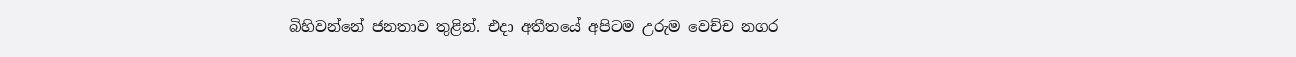බිහිවන්නේ ජනතාව තුළින්. එදා අතීතයේ අපිටම උරුම වෙච්ච නගර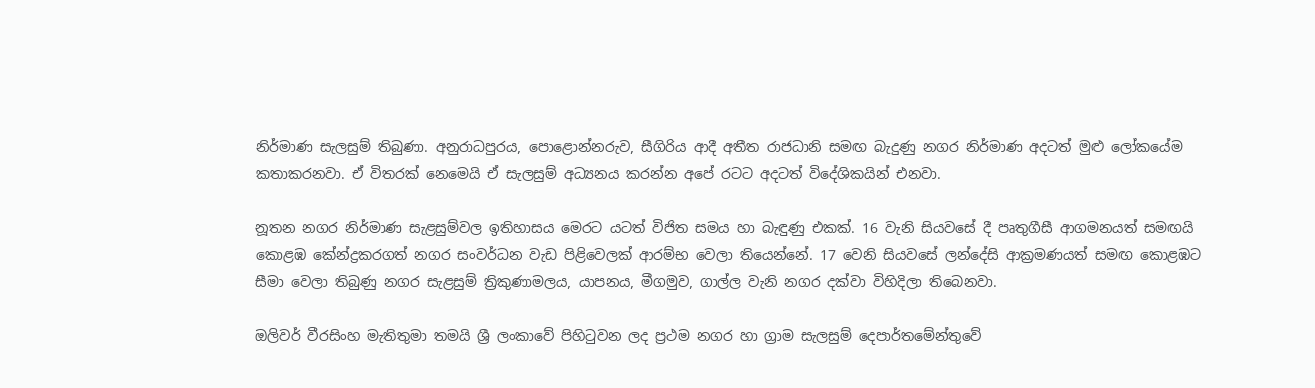නිර්මාණ සැලසුම් තිබුණා. අනුරාධපුරය, පොළොන්නරුව, සීගිරිය ආදී අතීත රාජධානි සමඟ බැදුණු නගර නිර්මාණ අදටත් මුළු ලෝකයේම කතාකරනවා. ඒ විතරක් නෙමෙයි ඒ සැලසුම් අධ්‍යනය කරන්න අපේ රටට අදටත් විදේශිකයින් එනවා.

නූතන නගර නිර්මාණ සැළසුම්වල ඉතිහාසය මෙරට යටත් විජිත සමය හා බැඳුණු එකක්. 16 වැනි සියවසේ දී පෘතුගීසී ආගමනයත් සමඟයි කොළඹ කේන්ද්‍රකරගත් නගර සංවර්ධන වැඩ පිළිවෙලක් ආරම්භ වෙලා තියෙන්නේ. 17 වෙනි සියවසේ ලන්දේසි ආක්‍රමණයත් සමඟ කොළඹට සීමා වෙලා තිබුණු නගර සැළසුම් ත්‍රිකුණාමලය, යාපනය, මීගමුව, ගාල්ල වැනි නගර දක්වා විහිදිලා තිබෙනවා.

ඔලිවර් වීරසිංහ මැතිතුමා තමයි ශ්‍රී ලංකාවේ පිහිටුවන ලද ප්‍රථම නගර හා ග්‍රාම සැලසුම් දෙපාර්තමේන්තුවේ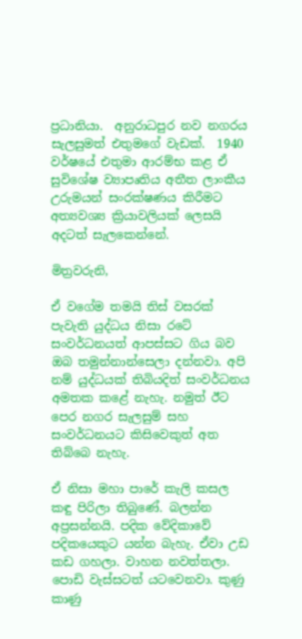ප්‍රධානියා.  අනුරාධපුර නව නගරය සැලසුමත් එතුමගේ වැඩක්.  1940 වර්ෂයේ එතුමා ආරම්භ කළ ඒ  සුවිශේෂ ව්‍යාපෘතිය අතීත ලාංකීය උරුමයන් සංරක්‌ෂණය කිරීමට අත්‍යවශ්‍ය ක්‍රියාවලියක්‌ ලෙසයි අදටත් සැලකෙන්නේ.

මිත්‍රවරුනි,

ඒ වගේම තමයි තිස් වසරක් පැවැති යුද්ධය නිසා රටේ සංවර්ධනයත් ආපස්සට ගිය බව ඔබ තමුන්නාන්සෙලා දන්නවා. අපි නම් යුද්ධයක් තිබියදිත් සංවර්ධනය අමතක කළේ නැහැ. නමුත් ඊට පෙර නගර සැලසුම් සහ සංවර්ධනයට කිසිවෙකුත් අත තිබ්බෙ නැහැ.

ඒ නිසා මහා පාරේ කැලි කසල කඳු පිරිලා තිබුණේ. බලන්න අප්‍රසන්නයි. පදික වේදිකාවේ පදිකයෙකුට යන්න බැහැ. ඒවා උඩ කඩ ගහලා. වාහන නවත්තලා. පොඩි වැස්සටත් යටවෙනවා. කුණු කාණු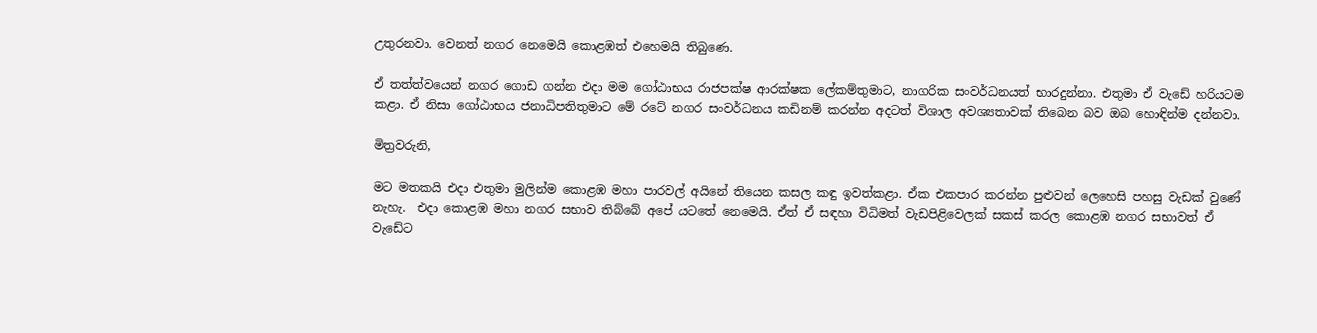උතුරනවා. වෙනත් නගර නෙමෙයි කොළඹත් එහෙමයි තිබුණෙ.

ඒ තත්ත්වයෙන් නගර ගොඩ ගන්න එදා මම ගෝඨාභය රාජපක්ෂ ආරක්ෂක ලේකම්තුමාට, නාගරික සංවර්ධනයත් භාරදුන්නා. එතුමා ඒ වැඩේ හරියටම කළා. ඒ නිසා ගෝඨාභය ජනාධිපතිතුමාට මේ රටේ නගර සංවර්ධනය කඩිනම් කරන්න අදටත් විශාල අවශ්‍යතාවක් තිබෙන බව ඔබ හොඳින්ම දන්නවා.

මිත්‍රවරුනි,

මට මතකයි එදා එතුමා මුලින්ම කොළඹ මහා පාරවල් අයිනේ තියෙන කසල කඳු ඉවත්කළා. ඒක එකපාර කරන්න පුළුවන් ලෙහෙසි පහසු වැඩක් වුණේ නැහැ.  එදා කොළඹ මහා නගර සභාව තිබ්බේ අපේ යටතේ නෙමෙයි. ඒත් ඒ සඳහා විධිමත් වැඩපිළිවෙලක් සකස් කරල කොළඹ නගර සභාවත් ඒ වැඩේ‍ට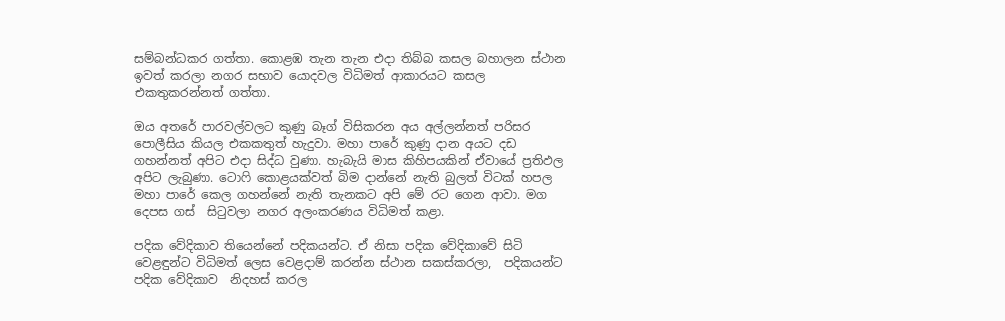සම්බන්ධකර ගත්තා. කොළඹ තැන තැන එදා තිබ්බ කසල බහාලන ස්ථාන ඉවත් කරලා නගර සභාව යොදවල විධිමත් ආකාරයට කසල එකතුකරන්නත් ගත්තා.

ඔය අතරේ පාරවල්වලට කුණු බෑග් විසිකරන අය අල්ලන්නත් පරිසර පොලීසිය කියල එකකතුත් හැදුවා. මහා පාරේ කුණු දාන අයට දඩ ගහන්නත් අපිට එදා සිද්ධ වුණා. හැබැයි මාස කිහිපයකින් ඒවායේ ප්‍රතිඵල අපිට ලැබුණා. ටොෆි කොළයක්වත් බිම දාන්නේ නැති බුලත් විටක් හපල  මහා පාරේ කෙල ගහන්නේ නැති තැනකට අපි මේ රට ගෙන ආවා. මග දෙපස ගස්  සිටුවලා නගර අලංකරණය විධිමත් කළා.

පදික වේදිකාව තියෙන්නේ පදිකයන්ට. ඒ නිසා පදික වේදිකාවේ සිටි වෙළඳුන්ට විධිමත් ලෙස වෙළදාම් කරන්න ස්ථාන සකස්කරලා,  පදිකයන්ට  පදික වේදිකාව  නිදහස් කරල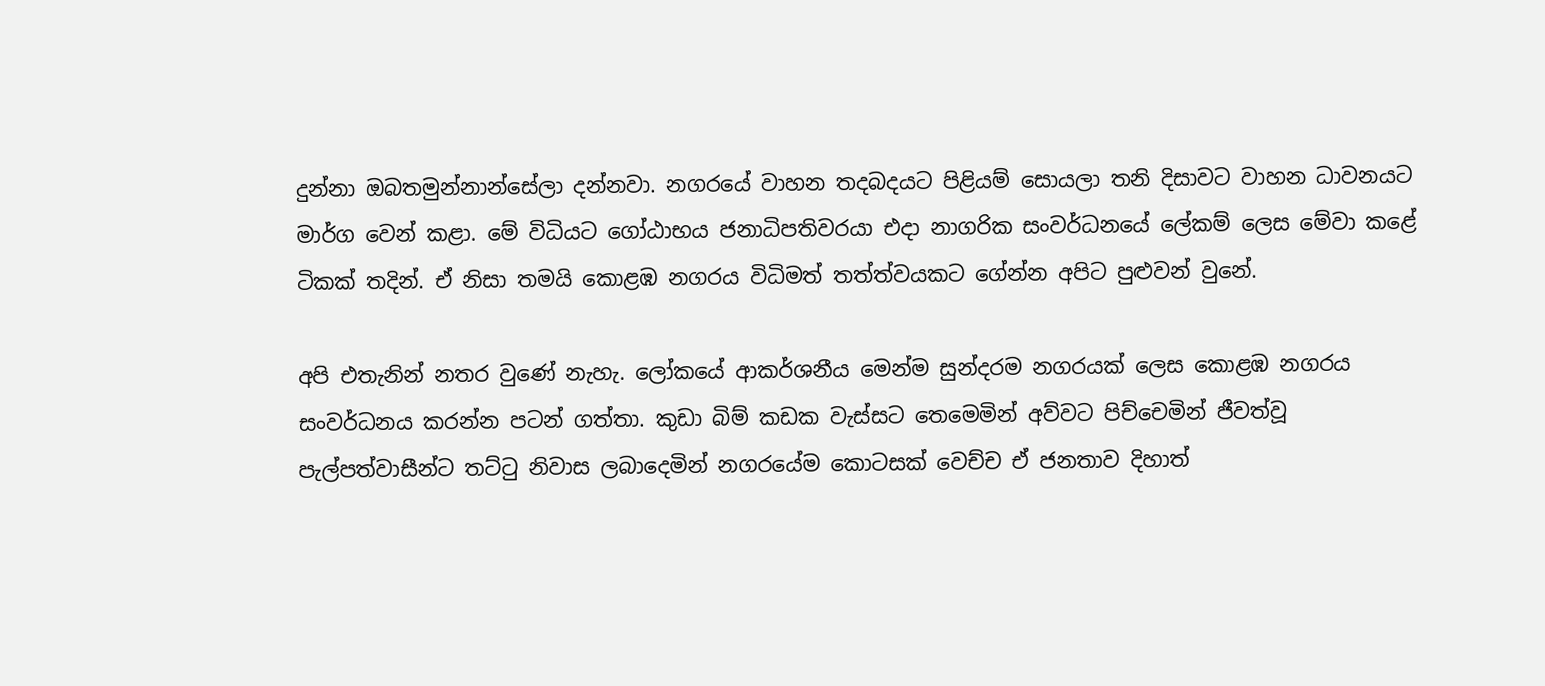දුන්නා ඔබතමුන්නාන්සේලා දන්නවා. නගරයේ වාහන තදබදයට පිළියම් සොයලා තනි දිසාවට වාහන ධාවනයට මාර්ග වෙන් කළා. මේ විධියට ගෝඨාභය ජනාධිපතිවරයා එදා නාගරික සංවර්ධනයේ ලේකම් ලෙස මේවා කළේ ටිකක් තදින්. ඒ නිසා තමයි කොළඹ නගරය විධිමත් තත්ත්වයකට ගේන්න අපිට පුළුවන් වුනේ.

අපි එතැනින් නතර වුණේ නැහැ. ලෝකයේ ආකර්ශනීය මෙන්ම සුන්දරම නගරයක් ලෙස කොළඹ නගරය සංවර්ධනය කරන්න පටන් ගත්තා. කුඩා බිම් කඩක වැස්සට තෙමෙමින් අව්වට පිච්චෙමින් ජීවත්වූ පැල්පත්වාසීන්ට තට්ටු නිවාස ලබාදෙමින් නගරයේම කොටසක් වෙච්ච ඒ ජනතාව දිහාත්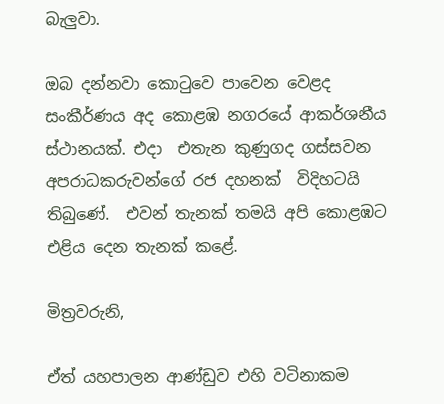බැලුවා.

ඔබ දන්නවා කොටුවෙ පාවෙන වෙළද සංකීර්ණය අද කොළඹ නගරයේ ආකර්ශනීය ස්ථානයක්. එදා  එතැන කුණුගද ගස්සවන අපරාධකරුවන්ගේ රජ දහනක්  විදිහටයි තිබුණේ.  එවන් තැනක් තමයි අපි කොළඹට එළිය දෙන තැනක් කළේ.

මිත්‍රවරුනි,

ඒත් යහපාලන ආණ්ඩුව එහි වටිනාකම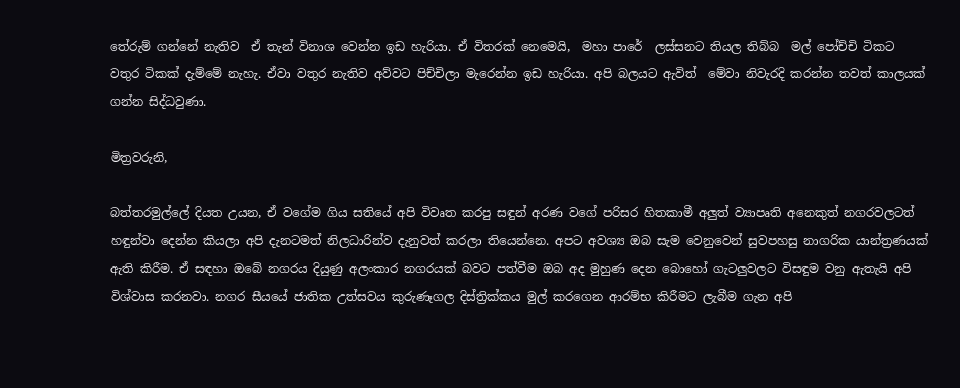තේරුම් ගන්නේ නැතිව  ඒ තැන් විනාශ වෙන්න ඉඩ හැරියා. ඒ විතරක් නෙමෙයි,  මහා පාරේ  ලස්සනට තියල තිබ්බ  මල් පෝච්චි ටිකට වතුර ටිකක් දැම්මේ නැහැ. ඒවා වතුර නැතිව අව්වට පිච්චිලා මැරෙන්න ඉඩ හැරියා. අපි බලයට ඇවිත්  මේවා නිවැරදි කරන්න තවත් කාලයක් ගන්න සිද්ධවුණා.

මිත්‍රවරුනි,

බත්තරමුල්ලේ දියත උයන, ඒ වගේම ගිය සතියේ අපි විවෘත කරපු සඳුන් අරණ වගේ පරිසර හිතකාමී අලුත් ව්‍යාපෘති අනෙකුත් නගරවලටත් හඳුන්වා දෙන්න කියලා අපි දැනටමත් නිලධාරින්ව දැනුවත් කරලා තියෙන්නෙ. අපට අවශ්‍ය ඔබ සැම වෙනුවෙන් සුවපහසු නාගරික යාන්ත්‍රණයක් ඇති කිරීම. ඒ සඳහා ඔබේ නගරය දියුණු අලංකාර නගරයක් බවට පත්වීම ඔබ අද මුහුණ දෙන බොහෝ ගැටලුවලට විසඳුම වනු ඇතැයි අපි විශ්වාස කරනවා. නගර සීයයේ ජාතික උත්සවය කුරුණෑගල දිස්ත්‍රික්කය මුල් කරගෙන ආරම්භ කිරීමට ලැබීම ගැන අපි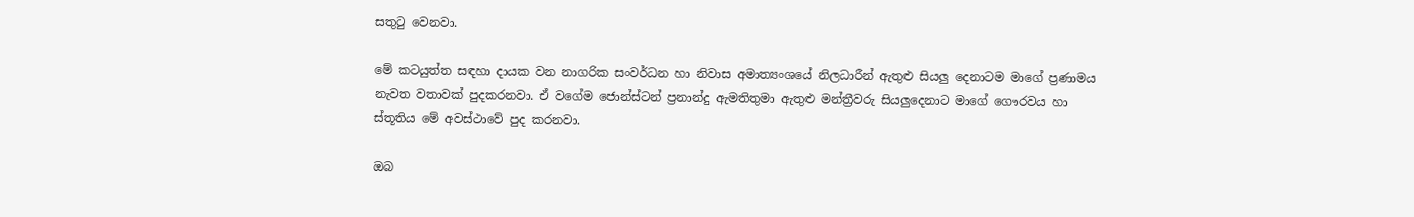සතුටු වෙනවා.

මේ කටයුත්ත සඳහා දායක වන නාගරික සංවර්ධන හා නිවාස අමාත්‍යංශයේ නිලධාරීන් ඇතුළු සියලු දෙනාටම මාගේ ප්‍රණාමය නැවත වතාවක් පුදකරනවා. ඒ වගේම ජොන්ස්ටන් ප්‍රනාන්දු ඇමතිතුමා ඇතුළු මන්ත්‍රීවරු සියලුදෙනාට මාගේ ගෞරවය හා ස්තූතිය මේ අවස්ථාවේ පුද කරනවා.

ඔබ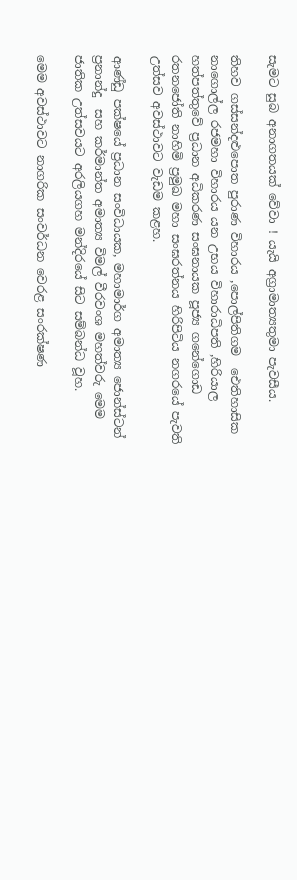සැමට සුබ අනාගතයක් වේවා ! යැයි අග්‍රාමාත්‍යතුමා පැවසීය.

තිහව ගස්සන්දළුපොත පුරාණ විහාරය ,පොල්පිතිගම  ඓතිහාසික නාගොල්ල රජමහා විහාරය යන උභය විහාරාධිපති ,හිරියාල හත්පත්තුවේ ප්‍රධාන අධිකරණ සංඝනායක පූජ්‍ය ගනේගොඩ රතනජෝති නාහිමි ප්‍රමුඛ මහා සංඝරත්නය හිරිපිටිය නගරයේ පැවති උත්සව අවස්ථාවට වැඩම කළහ.

ආණ්ඩු පක්ෂයේ ප්‍රධාන සංවිධායක, මහාමාර්ග අමාත්‍ය ජොන්ස්ටන් ප්‍රනාන්දු  සහ කර්මාන්ත අමාත්‍ය විමල් වීරවංශ මහත්වරු මෙම ජාතික උත්සවයට අරලියගහ මන්දිරයේ සිට සම්බන්ධ වූහ.

මෙම අවස්ථාවට නාගරික සංවර්ධන වෙරළ සංරක්ෂණ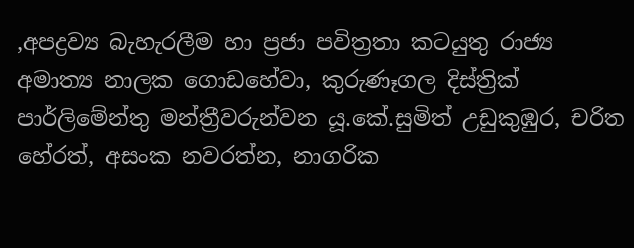,අපද්‍රව්‍ය බැහැරලීම හා ප්‍රජා පවිත්‍රතා කටයුතු රාජ්‍ය අමාත්‍ය නාලක ගොඩහේවා, කුරුණෑගල දිස්ත්‍රික් පාර්ලිමේන්තු මන්ත්‍රීවරුන්වන යූ.කේ.සුමිත් උඩුකුඹුර, චරිත හේරත්, අසංක නවරත්න, නාගරික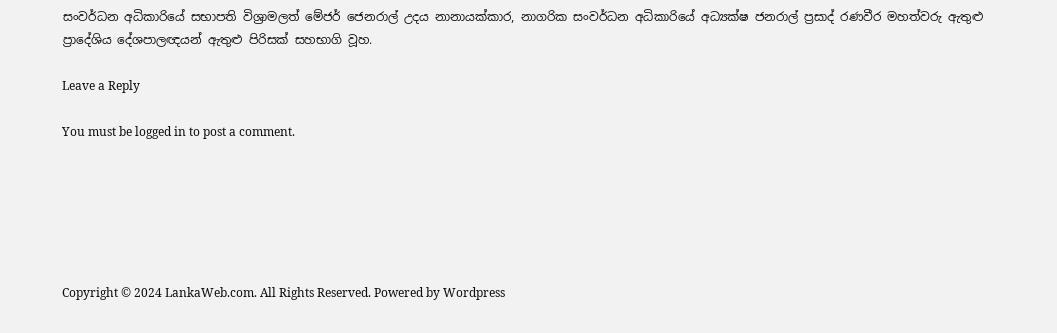සංවර්ධන අධිකාරියේ සභාපති විශ්‍රාමලත් මේජර් ජෙනරාල් උදය නානායක්කාර, නාගරික සංවර්ධන අධිකාරියේ අධ්‍යක්ෂ ජනරාල් ප්‍රසාද් රණවීර මහත්වරු ඇතුළු ප්‍රාදේශිය දේශපාලඥයන් ඇතුළු පිරිසක් සහභාගි වූහ.

Leave a Reply

You must be logged in to post a comment.






Copyright © 2024 LankaWeb.com. All Rights Reserved. Powered by Wordpress